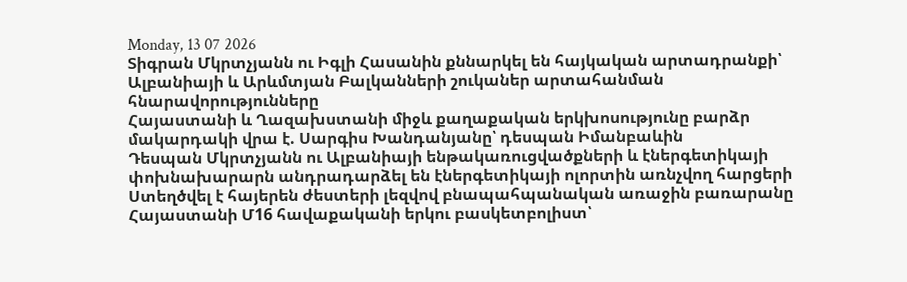Monday, 13 07 2026
Տիգրան Մկրտչյանն ու Իգլի Հասանին քննարկել են հայկական արտադրանքի՝ Ալբանիայի և Արևմտյան Բալկանների շուկաներ արտահանման հնարավորությունները
Հայաստանի և Ղազախստանի միջև քաղաքական երկխոսությունը բարձր մակարդակի վրա է. Սարգիս Խանդանյանը՝ դեսպան Իմանբաևին
Դեսպան Մկրտչյանն ու Ալբանիայի ենթակառուցվածքների և էներգետիկայի փոխնախարարն անդրադարձել են էներգետիկայի ոլորտին առնչվող հարցերի
Ստեղծվել է հայերեն ժեստերի լեզվով բնապահպանական առաջին բառարանը
Հայաստանի Մ16 հավաքականի երկու բասկետբոլիստ՝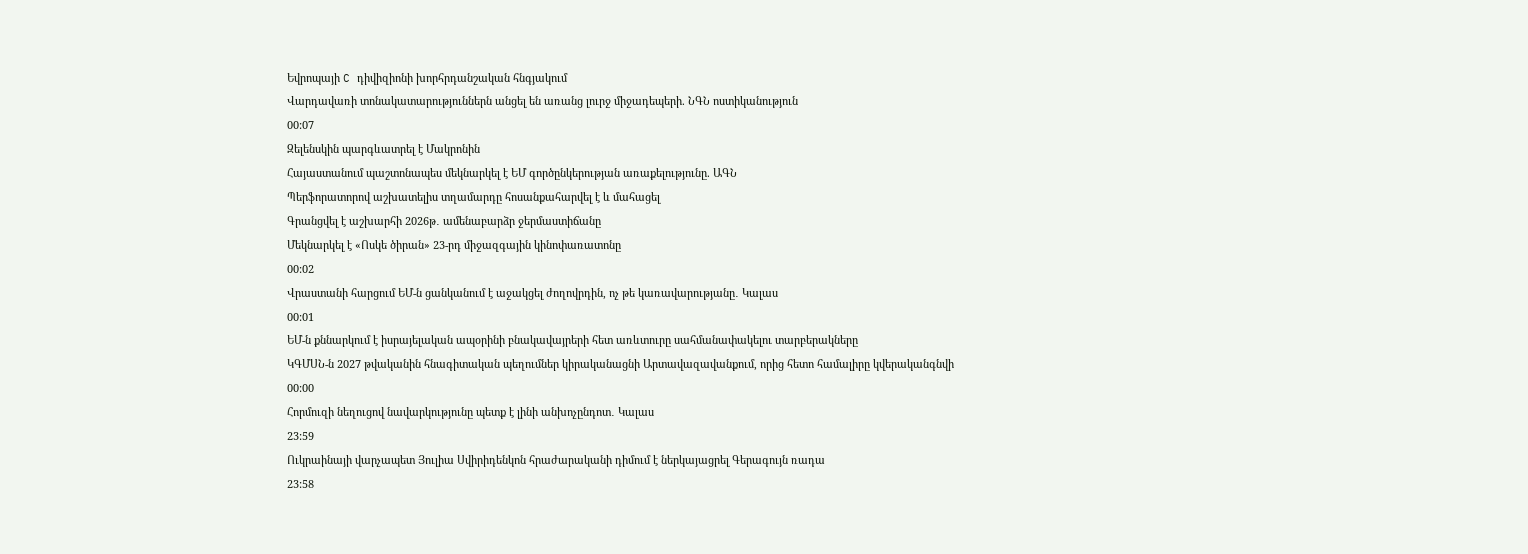Եվրոպայի C դիվիզիոնի խորհրդանշական հնգյակում
Վարդավառի տոնակատարություններն անցել են առանց լուրջ միջադեպերի. ՆԳՆ ոստիկանություն
00:07
Զելենսկին պարգևատրել է Մակրոնին
Հայաստանում պաշտոնապես մեկնարկել է ԵՄ գործընկերության առաքելությունը. ԱԳՆ
Պերֆորատորով աշխատելիս տղամարդը հոսանքահարվել է և մահացել
Գրանցվել է աշխարհի 2026թ․ ամենաբարձր ջերմաստիճանը
Մեկնարկել է «Ոսկե ծիրան» 23-րդ միջազգային կինոփառատոնը
00:02
Վրաստանի հարցում ԵՄ-ն ցանկանում է աջակցել ժողովրդին, ոչ թե կառավարությանը․ Կալաս
00:01
ԵՄ-ն քննարկում է իսրայելական ապօրինի բնակավայրերի հետ առևտուրը սահմանափակելու տարբերակները
ԿԳՄՍՆ-ն 2027 թվականին հնագիտական պեղումներ կիրականացնի Արտավազավանքում, որից հետո համալիրը կվերականգնվի
00:00
Հորմուզի նեղուցով նավարկությունը պետք է լինի անխոչընդոտ․ Կալաս
23:59
Ուկրաինայի վարչապետ Յուլիա Սվիրիդենկոն հրաժարականի դիմում է ներկայացրել Գերագույն ռադա
23:58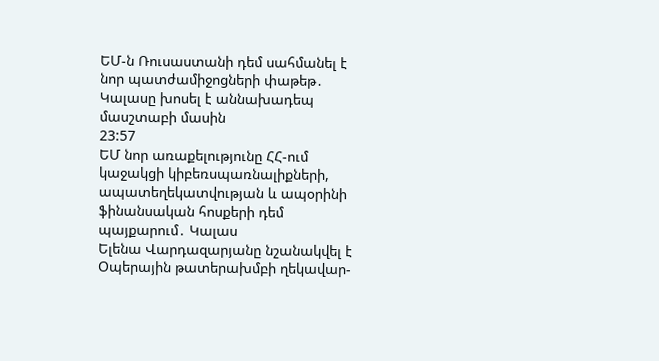ԵՄ-ն Ռուսաստանի դեմ սահմանել է նոր պատժամիջոցների փաթեթ․ Կալասը խոսել է աննախադեպ մասշտաբի մասին
23:57
ԵՄ նոր առաքելությունը ՀՀ-ում կաջակցի կիբեռսպառնալիքների, ապատեղեկատվության և ապօրինի ֆինանսական հոսքերի դեմ պայքարում․ Կալաս
Ելենա Վարդազարյանը նշանակվել է Օպերային թատերախմբի ղեկավար-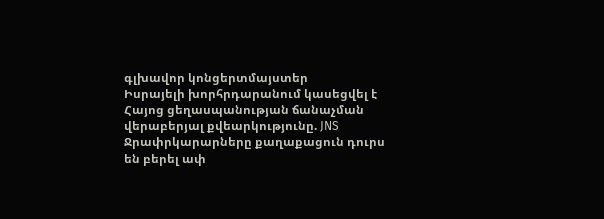գլխավոր կոնցերտմայստեր
Իսրայելի խորհրդարանում կասեցվել է Հայոց ցեղասպանության ճանաչման վերաբերյալ քվեարկությունը. JNS
Ջրափրկարարները քաղաքացուն դուրս են բերել ափ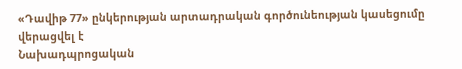«Դավիթ 77» ընկերության արտադրական գործունեության կասեցումը վերացվել է
Նախադպրոցական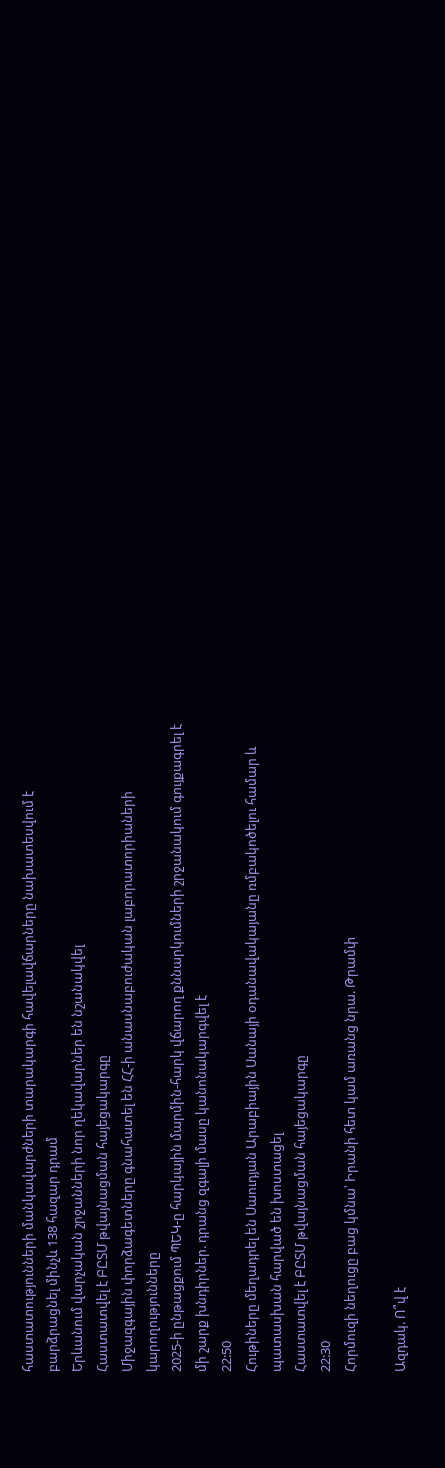հաստատությունների մանկավարժների տարակարգի հավելավճարները նախատեսվում է բարձրացնել մինչև 138 հազար դրամ
Երևանում վարչական շրջանների նոր ղեկավարներ են նշանակվել
Հաստատվել է ԲԸՏՄ թվայնացման հայեցակարգը
Միջազգային փորձագետները գնահատել են ՀՀ-ի անասնաբուժական լաբորատորիաների կարողությունները
2025-ի ընթացքում ՊԵԿ-ը հարկային մարմին-հարկ վճարող քննարկումների շրջանակում գույքագրել է մի շարք խնդիրներ. դրանց զգալի մասը կանոնակարգվել է
22:50
Հութիները մեղադրել են Սաուդյան Արաբիային Սանայի օդանավակայանը ռմբակոծելու համար և պատասխան հարված են խոստացել
Հաստատվել է ԲԸՏՄ թվայնացման հայեցակարգը
22:30
Հորմուզի նեղուցը բաց կմնա՝ Իրանի հետ կամ առանց նրա. Թրամփ

Ազդակ. Ո՞վ է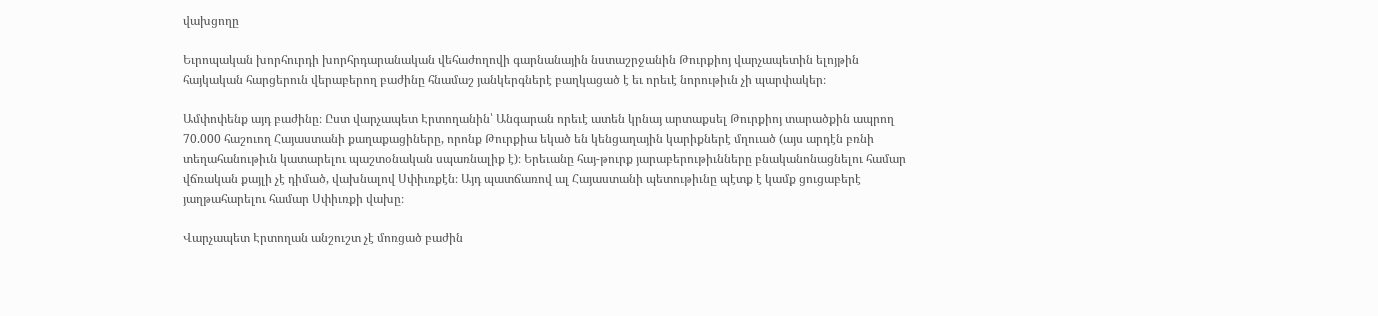վախցողը

Եւրոպական խորհուրդի խորհրդարանական վեհաժողովի գարնանային նստաշրջանին Թուրքիոյ վարչապետին ելոյթին հայկական հարցերուն վերաբերող բաժինը հնամաշ յանկերգներէ բաղկացած է եւ որեւէ նորութիւն չի պարփակեր։

Ամփոփենք այդ բաժինը։ Ըստ վարչապետ Էրտողանին՝ Անգարան որեւէ ատեն կրնայ արտաքսել Թուրքիոյ տարածքին ապրող 70.000 հաշուող Հայաստանի քաղաքացիները, որոնք Թուրքիա եկած են կենցաղային կարիքներէ մղուած (այս արդէն բռնի տեղահանութիւն կատարելու պաշտօնական սպառնալիք է)։ Երեւանը հայ-թուրք յարաբերութիւնները բնականոնացնելու համար վճռական քայլի չէ դիմած, վախնալով Սփիւռքէն։ Այդ պատճառով ալ Հայաստանի պետութիւնը պէտք է կամք ցուցաբերէ յաղթահարելու համար Սփիւռքի վախը։

Վարչապետ Էրտողան անշուշտ չէ մոռցած բաժին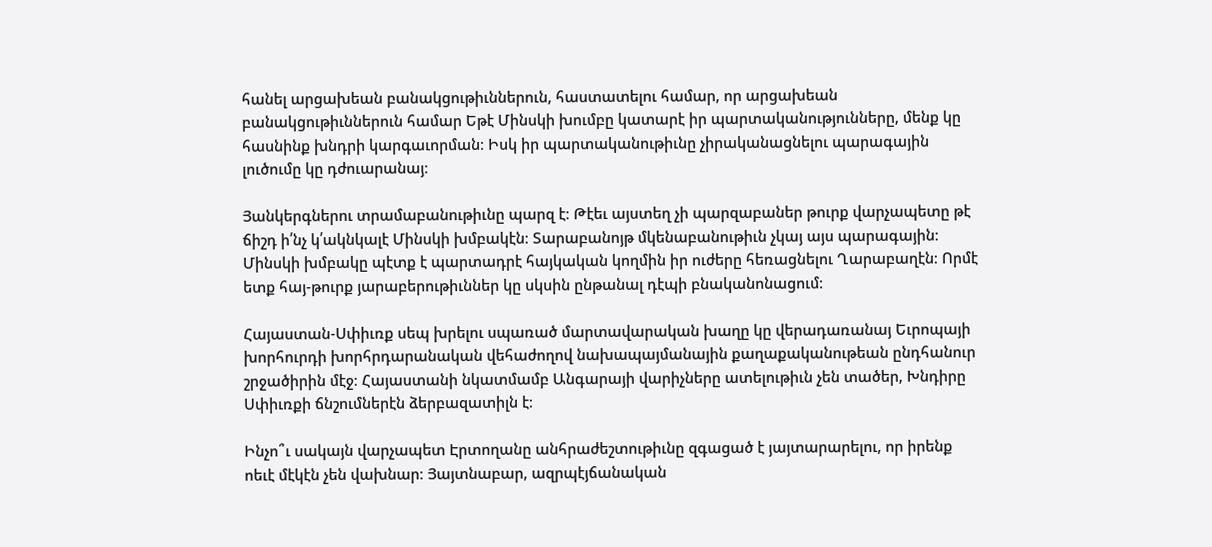հանել արցախեան բանակցութիւններուն, հաստատելու համար, որ արցախեան բանակցութիւններուն համար Եթէ Մինսկի խումբը կատարէ իր պարտականությունները, մենք կը հասնինք խնդրի կարգաւորման։ Իսկ իր պարտականութիւնը չիրականացնելու պարագային լուծումը կը դժուարանայ։

Յանկերգներու տրամաբանութիւնը պարզ է։ Թէեւ այստեղ չի պարզաբաներ թուրք վարչապետը թէ ճիշդ ի՛նչ կ՛ակնկալէ Մինսկի խմբակէն։ Տարաբանոյթ մկենաբանութիւն չկայ այս պարագային։ Մինսկի խմբակը պէտք է պարտադրէ հայկական կողմին իր ուժերը հեռացնելու Ղարաբաղէն։ Որմէ ետք հայ-թուրք յարաբերութիւններ կը սկսին ընթանալ դէպի բնականոնացում։

Հայաստան-Սփիւռք սեպ խրելու սպառած մարտավարական խաղը կը վերադառանայ Եւրոպայի խորհուրդի խորհրդարանական վեհաժողով նախապայմանային քաղաքականութեան ընդհանուր շրջածիրին մէջ։ Հայաստանի նկատմամբ Անգարայի վարիչները ատելութիւն չեն տածեր, Խնդիրը Սփիւռքի ճնշումներէն ձերբազատիլն է։

Ինչո՞ւ սակայն վարչապետ Էրտողանը անհրաժեշտութիւնը զգացած է յայտարարելու, որ իրենք ոեւէ մէկէն չեն վախնար։ Յայտնաբար, ազրպէյճանական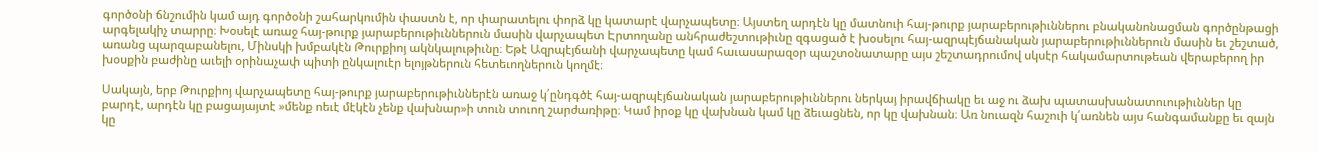գործօնի ճնշումին կամ այդ գործօնի շահարկումին փաստն է, որ փարատելու փորձ կը կատարէ վարչապետը։ Այստեղ արդէն կը մատնուի հայ-թուրք յարաբերութիւններու բնականոնացման գործընթացի արգելակիչ տարրը։ Խօսելէ առաջ հայ-թուրք յարաբերութիւններուն մասին վարչապետ Էրտողանը անհրաժեշտութիւնը զգացած է խօսելու հայ-ազրպէյճանական յարաբերութիւններուն մասին եւ շեշտած, առանց պարզաբանելու, Մինսկի խմբակէն Թուրքիոյ ակնկալութիւնը։ Եթէ Ազրպէյճանի վարչապետը կամ հաւասարազօր պաշտօնատարը այս շեշտադրումով սկսէր հակամարտութեան վերաբերող իր խօսքին բաժինը աւելի օրինաչափ պիտի ընկալուէր ելոյթներուն հետեւողներուն կողմէ։

Սակայն, երբ Թուրքիոյ վարչապետը հայ-թուրք յարաբերութիւններէն առաջ կ՛ընդգծէ հայ-ազրպէյճանական յարաբերութիւններու ներկայ իրավճիակը եւ աջ ու ձախ պատասխանատուութիւններ կը բարդէ, արդէն կը բացայայտէ »մենք ոեւէ մէկէն չենք վախնար»ի տուն տուող շարժառիթը։ Կամ իրօք կը վախնան կամ կը ձեւացնեն, որ կը վախնան։ Առ նուազն հաշուի կ՛առնեն այս հանգամանքը եւ զայն կը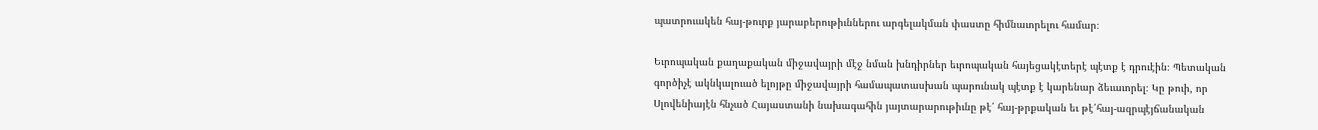պատրուակեն հայ-թուրք յարաբերութիւններու արգելակման փաստը հիմնաւորելու համար։

Եւրոպական քաղաքական միջավայրի մէջ նման խնդիրներ եւրոպական հայեցակէտերէ պէտք է դրուէին։ Պետական գործիչէ ակնկալուած ելոյթը միջավայրի համապատասխան պարունակ պէտք է կարենար ձեւաւորել։ Կը թուի, որ Սլովենիայէն հնչած Հայաստանի նախագահին յայտարարութիւնը թէ՛ հայ-թրքական եւ թէ՛հայ-ազրպէյճանական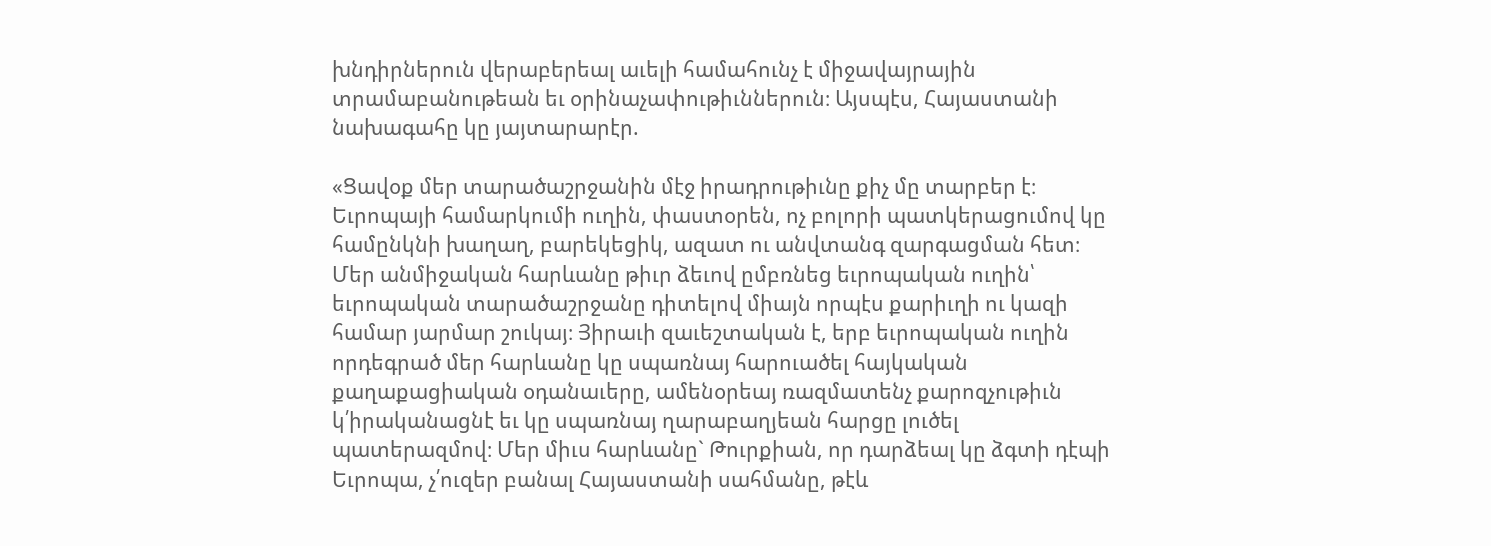խնդիրներուն վերաբերեալ աւելի համահունչ է միջավայրային տրամաբանութեան եւ օրինաչափութիւններուն։ Այսպէս, Հայաստանի նախագահը կը յայտարարէր.

«Ցավօք մեր տարածաշրջանին մէջ իրադրութիւնը քիչ մը տարբեր է։ Եւրոպայի համարկումի ուղին, փաստօրեն, ոչ բոլորի պատկերացումով կը համընկնի խաղաղ, բարեկեցիկ, ազատ ու անվտանգ զարգացման հետ։ Մեր անմիջական հարևանը թիւր ձեւով ըմբռնեց եւրոպական ուղին՝ եւրոպական տարածաշրջանը դիտելով միայն որպէս քարիւղի ու կազի համար յարմար շուկայ։ Յիրաւի զաւեշտական է, երբ եւրոպական ուղին որդեգրած մեր հարևանը կը սպառնայ հարուածել հայկական քաղաքացիական օդանաւերը, ամենօրեայ ռազմատենչ քարոզչութիւն կ՛իրականացնէ եւ կը սպառնայ ղարաբաղյեան հարցը լուծել պատերազմով։ Մեր միւս հարևանը` Թուրքիան, որ դարձեալ կը ձգտի դէպի Եւրոպա, չ՛ուզեր բանալ Հայաստանի սահմանը, թէև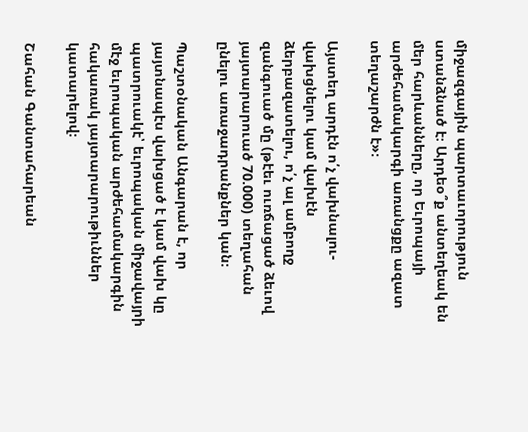միջազգային պարտաւորություն ստանձնած է։ Արդեօ՞ք անտեղեակ են մեր հարևանները, որ Եւրոպայի արժեհամակարգի առանցքը ազատ տեղաշարժն է»։

Այստեղ արդէն ո՛չ վախնալու-վախցնելու կամ վախէն ձերբազատելու, ո՛չ ալ ամբողջ զանգուած մը (թէեւ ուռճացած ձեւով յայտարարուած 70.000) տեղահան ընելու առաջադրանքներ կան։

Պաշտօնական Անգարան է, որ յայտնապէս վախցած է կամ վախ կը պատրուակէ՝ եւրոպական միջավայրի մէջ եւրոպական արժեհամակարգին հակառակ յայտարարութիւններ կատարելով։

Շահան Գանտահարեան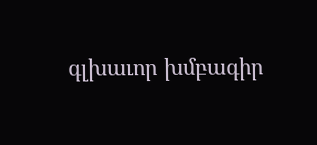գլխաւոր խմբագիր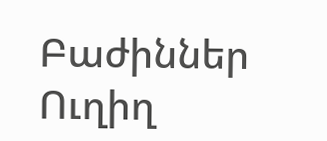Բաժիններ
Ուղիղ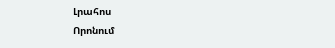Լրահոս
Որոնում